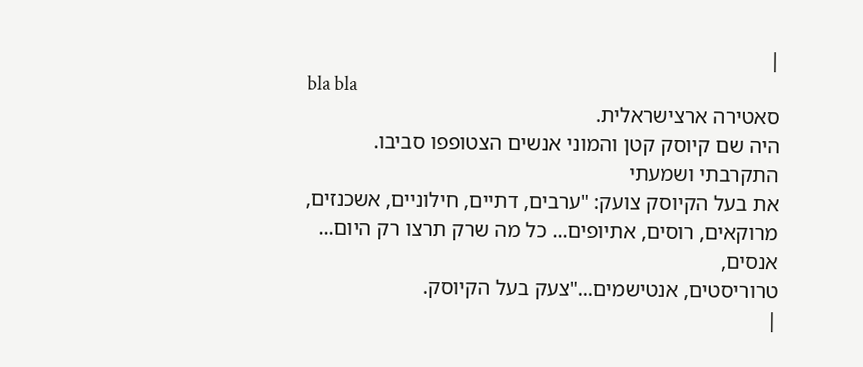|
bla bla
סאטירה ארצישראלית.
היה שם קיוסק קטן והמוני אנשים הצטופפו סביבו. התקרבתי ושמעתי
את בעל הקיוסק צועק: "ערבים, דתיים, חילוניים, אשכנזים,
מרוקאים, רוסים, אתיופים... כל מה שרק תרצו רק היום... אנסים,
טרוריסטים, אנטישמים..."צעק בעל הקיוסק.
|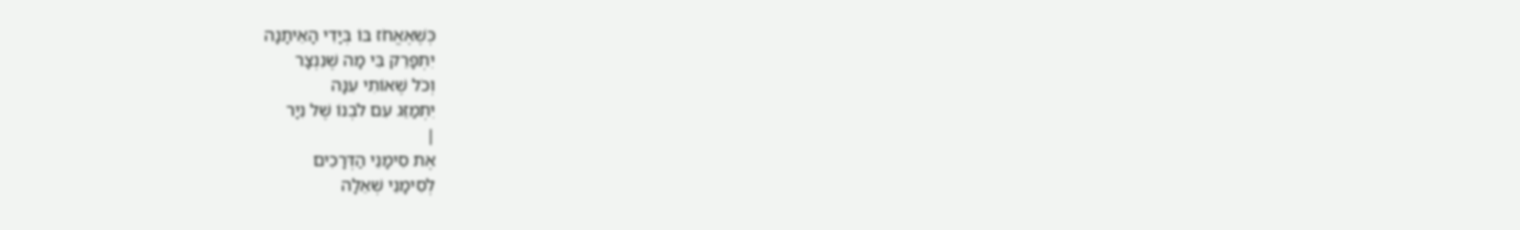כְּשֶׁאֶאֱחֹז בּוֹ בְּיָדִי הָאֵיתָנָה
יִתְפָּרֵק בִּי מָה שֶׁנִנְצָר
וְכֹל שֶׁאוֹתִי עִנָּה
יִתְמַזֵּג עִם לֹבְנוֹ שֶׁל נִיָר
|
אֶת סִימָנֵי הַדְּרָכִים
לְסִימָנֵי שְׁאֵלָה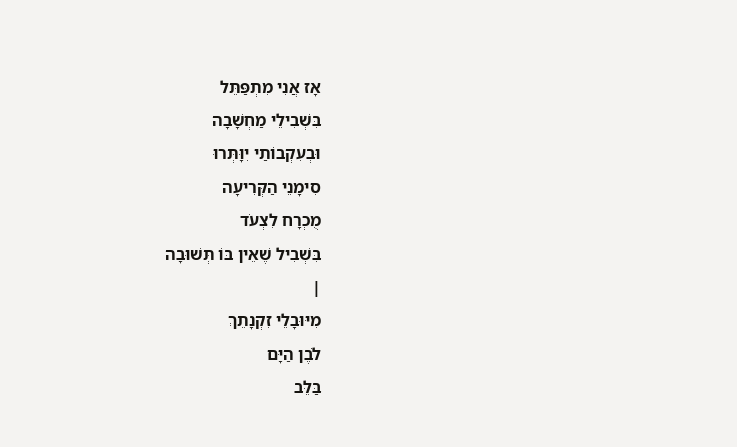אָז אֲנִי מִתְפַּתֵּל
בִּשְׁבִילֵי מַחְשָׁבָה
וּבְעִקְבוֹתַי יִוָּתְּרוּ
סִימָנֵי הַקְּרִיעָה
מֻכְרָח לִצְעֹד
בִּשְׁבִיל שֶׁאֵין בּוֹ תְּשׁוּבָה
|
מִיּוּבָלֵי זִקְנָתֵךְ
לֹבֶן הַיָּם
בַּלֵּב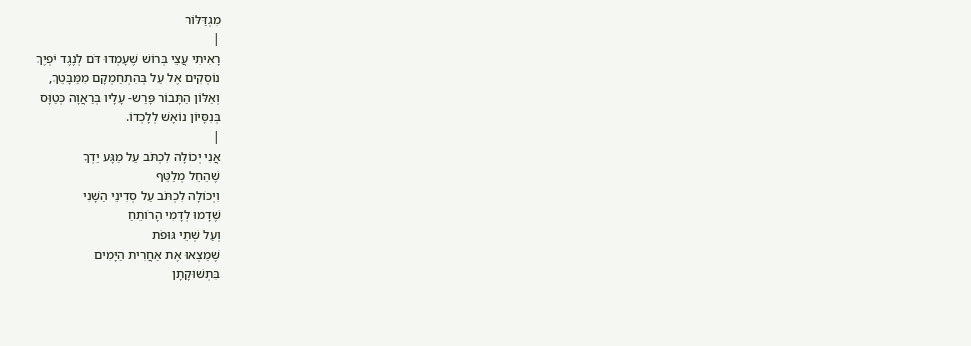מִגְדַּלּוֹר
|
רָאִיתִי עֲצֵי בְּרוֹשׁ שֶׁעָמְדוּ דֹּם לְנֶגֶד יֹפְיֶךְ
נוֹסְקִים אֶל עַל בְּהִתְחַמְקָם מִמַּבָּטֵךְ,
וְאַלּוֹן הַתָּבוֹר פָּרַש- עָלָיו בְּרַאֲוָה כְּטַוָּס
בְּנִסָּיוֹן נוֹאָשׁ לְלָכְדוֹ.
|
אֲנִי יְכוֹלָה לִכְתֹּב עַל מַגָּע יַדְךָ
שֶׁהֵחֵל מְלַטֵּף
וִיְכוֹלָה לִכְתֹּב עַל סְדִינֵי הַשָׁנִי
שֶׁדָמוּ לְדָמִי הָרֹותֵחַ
וְעַל שְׁתֵי גּוּפֹת
שֶׁמַצְאוּ אֶת אַחֲרִית הַיָּמִים
בִּתְשׁוּקָתָן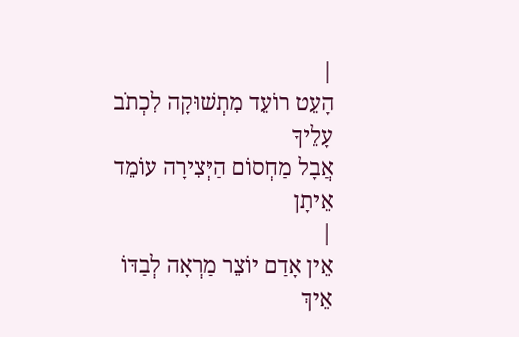|
הָעֵט רוֹעֵד מִתְשׁוּקָה לִכְתֹב עָלֵיךָ
אֲבָל מַחְסוֹם הַיְּצִירָה עוֹמֵד אֵיתָן
|
אֵין אָדַם יוֹצֵר מַרְאָה לְבַדּוֹ
אֵיךְ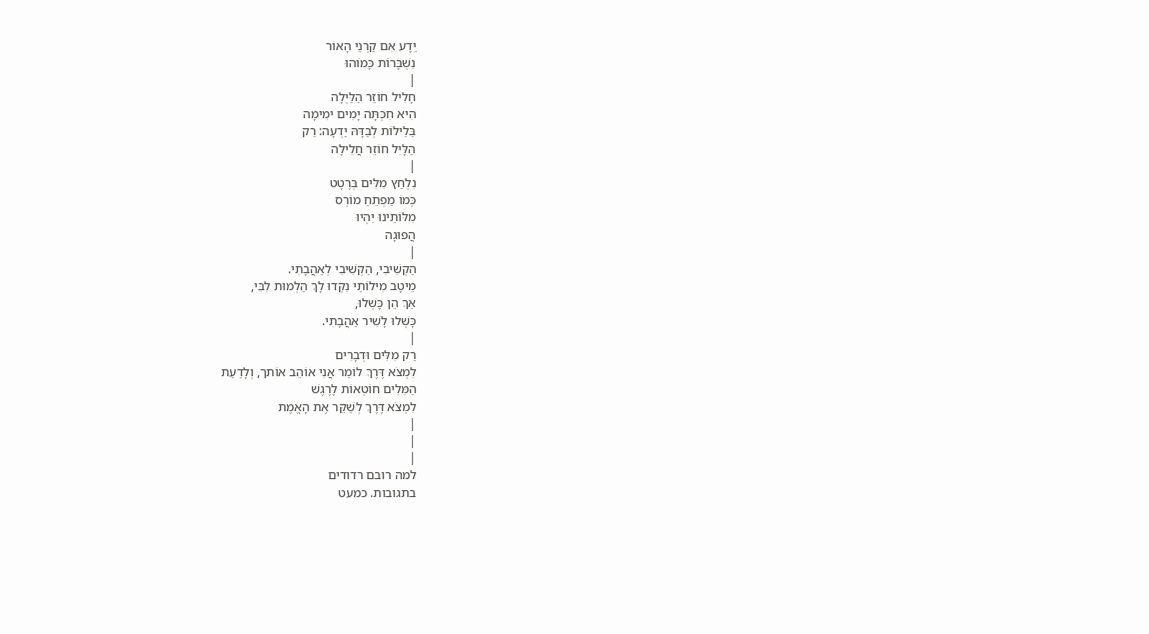יֵדָע אִם קַרְנֵי הָאוֹר
נִשְׁבָּרוֹת כָּמוֹהוּ
|
חָלִיל חוֹזֵר הַלַּיְלָה
הִיא חִכְּתָּה יָמִים ימִימָה
בַּלֵילוֹת לְבַדָּהּ יַדְעָה: רַק
הַלָּיִל חוֹזֵר חֲלִילָה
|
נִלְחַץ מִלִּים בְּרֶטֶט
כְּמוֹ מַפְתֵחַ מוֹרְס
מִלּוֹתֵינוּ יִהְיוּ
הֲפוּגָה
|
הַקְשִׁיבִי, הַקְשִׁיבִי לְאַהֲבָתִי.
מֵיטָב מִילוֹתַי נִקְּדוּ לָךְ הַלְמוּת לִבִּי,
אַךְ הֵן כָּשְׁלוּ,
כָּשְׁלוּ לָשִׁיר אַהֲבָתִי.
|
רַק מִלִּים וּדְבָרִים
לִמְצֹא דֶּרֶךְ לוֹמַר אֲנִי אוֹהֵב אוֹתך, וְלָדַעַת
הַמִּלִים חוֹטְאוֹת לָרֶגֶשׁ
לִמְצֹא דֶּרֶךְ לְשַׁקֵּר אֶת הָאֱמֶת
|
|
|
למה רובם רדודים
בתגובות. כמעט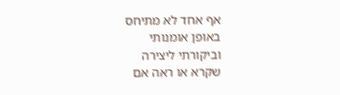אף אחד לא מתיחס
באופן אומנותי
וביקורתי ליצירה
שקרא או ראה אם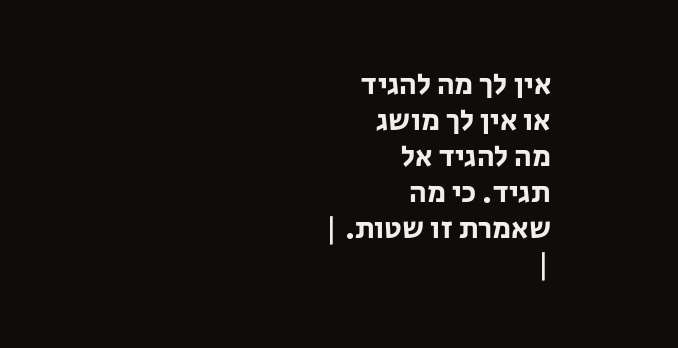אין לך מה להגיד
או אין לך מושג
מה להגיד אל
תגיד. כי מה
שאמרת זו שטות. |
|